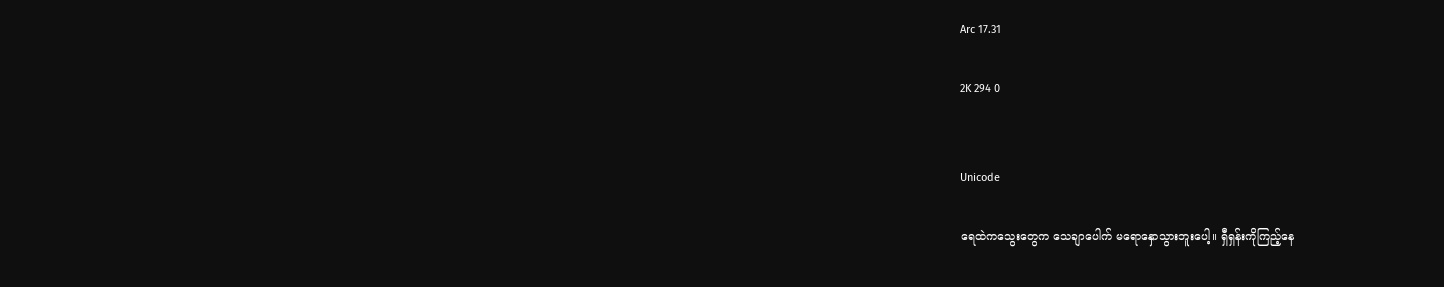Arc 17.31

2K 294 0


Unicode

ရေထဲကသွေးတွေက သေချာပေါက် မရောနှောသွားဘူးပေါ့။ ရှီရှန်းကိုကြည့်နေ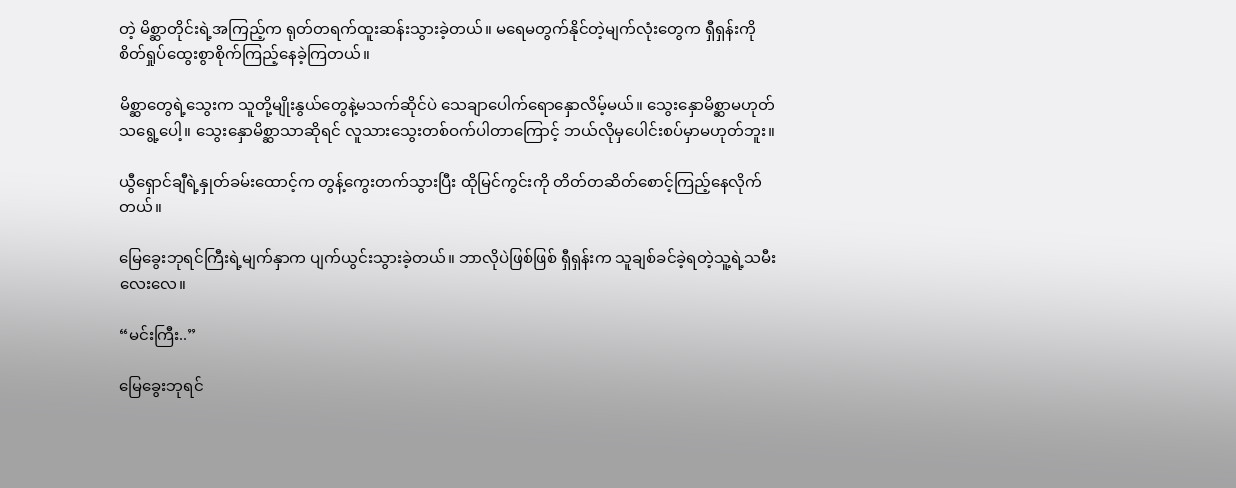တဲ့ မိစ္ဆာတိုင်းရဲ့အကြည့်က ရုတ်တရက်ထူးဆန်းသွားခဲ့တယ်။ မရေမတွက်နိုင်တဲ့မျက်လုံးတွေက ရှီရှန်းကို စိတ်ရှုပ်ထွေးစွာစိုက်ကြည့်နေခဲ့ကြတယ်။

မိစ္ဆာတွေရဲ့သွေးက သူတို့မျိုးနွယ်တွေနဲ့မသက်ဆိုင်ပဲ သေချာပေါက်ရောနှောလိမ့်မယ်။ သွေးနှောမိစ္ဆာမဟုတ်သရွေ့ပေါ့။ သွေးနှောမိစ္ဆာသာဆိုရင် လူသားသွေးတစ်ဝက်ပါတာကြောင့် ဘယ်လိုမှပေါင်းစပ်မှာမဟုတ်ဘူး။

ယွီရှောင်ချီရဲ့နှုတ်ခမ်းထောင့်က တွန့်ကွေးတက်သွားပြီး ထိုမြင်ကွင်းကို တိတ်တဆိတ်စောင့်ကြည့်နေလိုက်တယ်။

မြေခွေးဘုရင်ကြီးရဲ့မျက်နှာက ပျက်ယွင်းသွားခဲ့တယ်။ ဘာလိုပဲဖြစ်ဖြစ် ရှီရှန်းက သူချစ်ခင်ခဲ့ရတဲ့သူ့ရဲ့သမီးလေးလေ။

“မင်းကြီး..”

မြေခွေးဘုရင်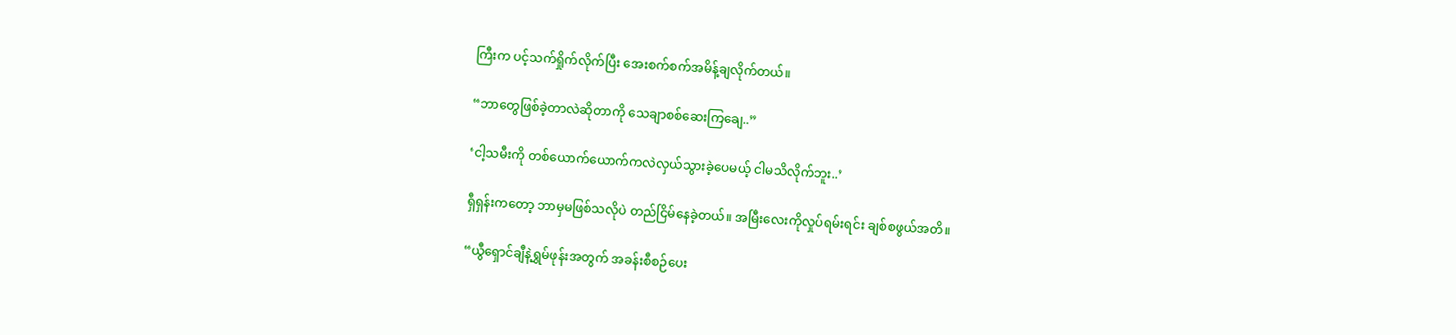ကြီးက ပင့်သက်ရှိုက်လိုက်ပြီး အေးစက်စက်အမိန့်ချလိုက်တယ်။

“ဘာတွေဖြစ်ခဲ့တာလဲဆိုတာကို သေချာစစ်ဆေးကြချေ..”

‘ငါ့သမီးကို တစ်ယောက်ယောက်ကလဲလှယ်သွားခဲ့ပေမယ့် ငါမသိလိုက်ဘူး..’

ရှီရှန်းကတော့ ဘာမှမဖြစ်သလိုပဲ တည်ငြိမ်နေခဲ့တယ်။ အမြီးလေးကိုလှုပ်ရမ်းရင်း ချစ်စဖွယ်အတိ။

“ယွီရှောင်ချီနဲ့ရွှမ်ဖုန်းအတွက် အခန်းစီစဉ်ပေး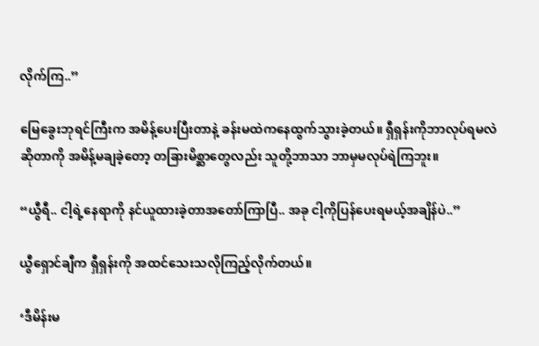လိုက်ကြ..”

မြေခွေးဘုရင်ကြီးက အမိန့်ပေးပြီးတာနဲ့ ခန်းမထဲကနေထွက်သွားခဲ့တယ်။ ရှီရှန်းကိုဘာလုပ်ရမလဲဆိုတာကို အမိန့်မချခဲ့တော့ တခြားမိစ္ဆာတွေလည်း သူတို့ဘာသာ ဘာမှမလုပ်ရဲကြဘူး။

“ယွီရီ.. ငါ့ရဲ့နေရာကို နင်ယူထားခဲ့တာအတော်ကြာပြီ.. အခု ငါ့ကိုပြန်ပေးရမယ့်အချိန်ပဲ..”

ယွီရှောင်ချီက ရှီရှန်းကို အထင်သေးသလိုကြည့်လိုက်တယ်။

‘ဒီမိန်းမ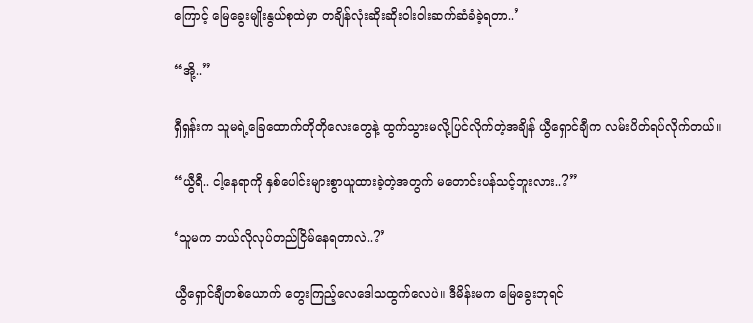ကြောင့် မြေခွေးမျိုးနွယ်စုထဲမှာ တချိန်လုံးဆိုးဆိုးဝါးဝါးဆက်ဆံခံခဲ့ရတာ..’

“အို့..”

ရှီရှန်းက သူမရဲ့ခြေထောက်တိုတိုလေးတွေနဲ့ ထွက်သွားမလို့ပြင်လိုက်တဲ့အချိန် ယွီရှောင်ချီက လမ်းပိတ်ရပ်လိုက်တယ်။

“ယွီရီ.. ငါ့နေရာကို နှစ်ပေါင်းများစွာယူထားခဲ့တဲ့အတွက် မတောင်းပန်သင့်ဘူးလား..?”

‘သူမက ဘယ်လိုလုပ်တည်ငြိမ်နေရတာလဲ..?’

ယွီရှောင်ချီတစ်ယောက် တွေးကြည့်လေဒေါသထွက်လေပဲ။ ဒီမိန်းမက မြေခွေးဘုရင်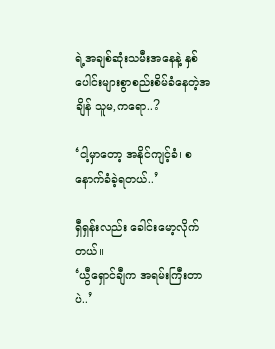ရဲ့အချစ်ဆုံးသမီးအနေနဲ့ နှစ်ပေါင်းများစွာစည်းစိမ်ခံနေတဲ့အချိန် သူမ,ကရော..?

‘ငါ့မှာတော့ အနိုင်ကျင့်ခံ၊ စနောက်ခံခဲ့ရတယ်..’

ရှီရှန်းလည်း ခေါင်းမော့လိုက်တယ်။
‘ယွီရှောင်ချီက အရမ်းကြီးတာပဲ..’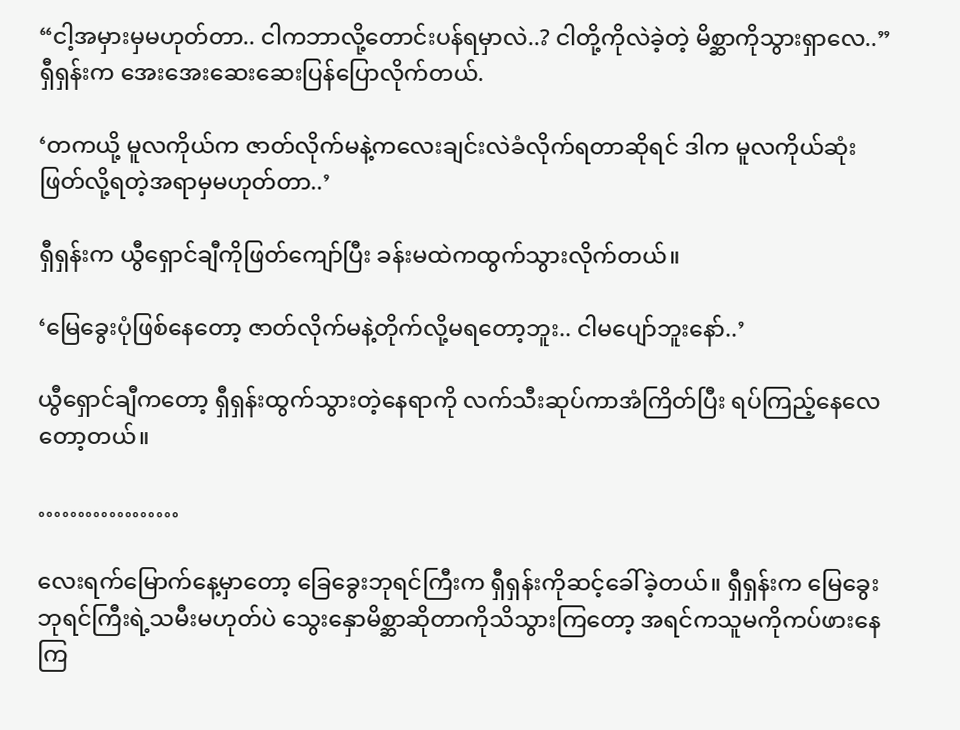“ငါ့အမှားမှမဟုတ်တာ.. ငါကဘာလို့တောင်းပန်ရမှာလဲ..? ငါတို့ကိုလဲခဲ့တဲ့ မိစ္ဆာကိုသွားရှာလေ..”
ရှီရှန်းက အေးအေးဆေးဆေးပြန်ပြောလိုက်တယ်.

‘တကယို့ မူလကိုယ်က ဇာတ်လိုက်မနဲ့ကလေးချင်းလဲခံလိုက်ရတာဆိုရင် ဒါက မူလကိုယ်ဆုံးဖြတ်လို့ရတဲ့အရာမှမဟုတ်တာ..’

ရှီရှန်းက ယွီရှောင်ချီကိုဖြတ်ကျော်ပြီး ခန်းမထဲကထွက်သွားလိုက်တယ်။

‘မြေခွေးပုံဖြစ်နေတော့ ဇာတ်လိုက်မနဲ့တိုက်လို့မရတော့ဘူး.. ငါမပျော်ဘူးနော်..’

ယွီရှောင်ချီကတော့ ရှီရှန်းထွက်သွားတဲ့နေရာကို လက်သီးဆုပ်ကာအံကြိတ်ပြီး ရပ်ကြည့်နေလေတော့တယ်။

………………

လေးရက်မြောက်နေ့မှာတော့ ခြေခွေးဘုရင်ကြီးက ရှီရှန်းကိုဆင့်ခေါ်ခဲ့တယ်။ ရှီရှန်းက မြေခွေးဘုရင်ကြီးရဲ့သမီးမဟုတ်ပဲ သွေးနှောမိစ္ဆာဆိုတာကိုသိသွားကြတော့ အရင်ကသူမကိုကပ်ဖားနေကြ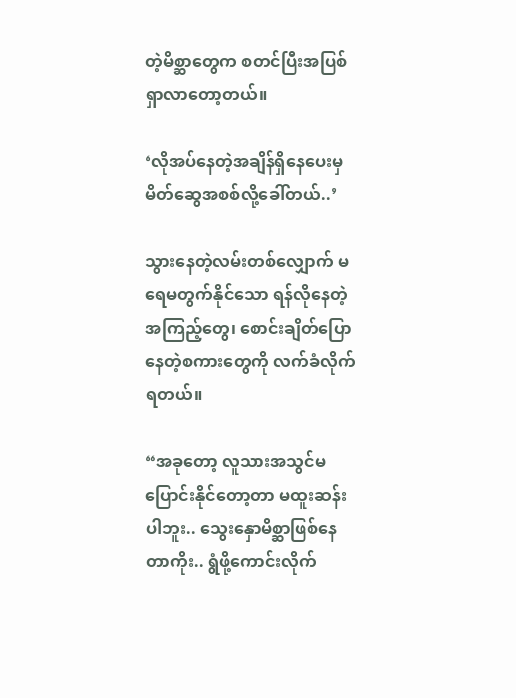တဲ့မိစ္ဆာတွေက စတင်ပြီးအပြစ်ရှာလာတော့တယ်။

‘လိုအပ်နေတဲ့အချိန်ရှိနေပေးမှ မိတ်ဆွေအစစ်လို့ခေါ်တယ်..’

သွားနေတဲ့လမ်းတစ်လျှောက် မရေမတွက်နိုင်သော ရန်လိုနေတဲ့အကြည့်တွေ၊ စောင်းချိတ်ပြောနေတဲ့စကားတွေကို လက်ခံလိုက်ရတယ်။

“အခုတော့ လူသားအသွင်မပြောင်းနိုင်တော့တာ မထူးဆန်းပါဘူး.. သွေးနှောမိစ္ဆာဖြစ်နေတာကိုး.. ရွံဖို့ကောင်းလိုက်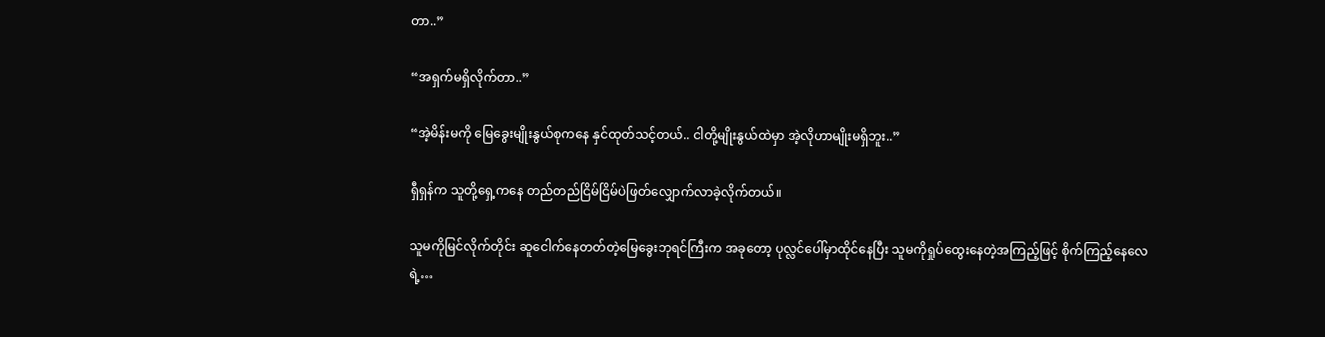တာ..”

“အရှက်မရှိလိုက်တာ..”

“အဲ့မိန်းမကို မြေခွေးမျိုးနွယ်စုကနေ နှင်ထုတ်သင့်တယ်.. ငါတို့မျိုးနွယ်ထဲမှာ အဲ့လိုဟာမျိုးမရှိဘူး..”

ရှီရှန်က သူတို့ရှေ့ကနေ တည်တည်ငြိမ်ငြိမ်ပဲဖြတ်လျှောက်လာခဲ့လိုက်တယ်။

သူမကိုမြင်လိုက်တိုင်း ဆူငေါက်နေတတ်တဲ့မြေခွေးဘုရင်ကြီးက အခုတော့ ပုလ္လင်ပေါ်မှာထိုင်နေပြီး သူမကိုရှုပ်ထွေးနေတဲ့အကြည့်ဖြင့် စိုက်ကြည့်နေလေရဲ့…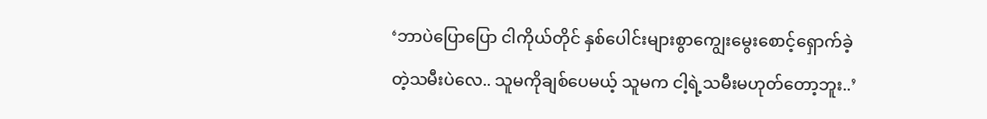‘ဘာပဲပြောပြော ငါကိုယ်တိုင် နှစ်ပေါင်းများစွာကျွေးမွေးစောင့်ရှောက်ခဲ့တဲ့သမီးပဲလေ.. သူမကိုချစ်ပေမယ့် သူမက ငါ့ရဲ့သမီးမဟုတ်တော့ဘူး..’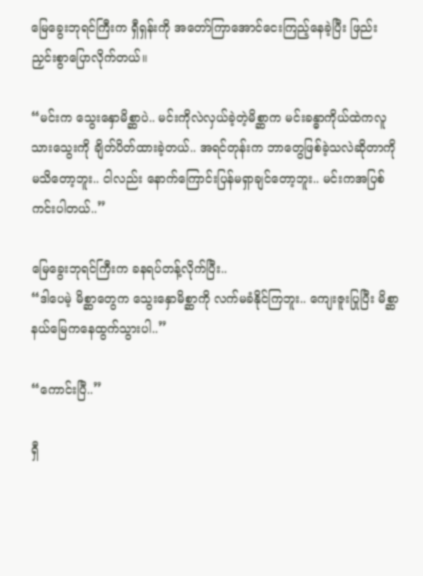မြေခွေးဘုရင်ကြီးက ရှီရှန်းကို အတော်ကြာအောင်ငေးကြည့်နေခဲ့ပြီး ဖြည်းညှင်းစွာပြောလိုက်တယ်။

“မင်းက သွေးနှောမိစ္ဆာပဲ.. မင်းကိုလဲလှယ်ခဲ့တဲ့မိစ္ဆာက မင်းခန္ဓာကိုယ်ထဲကလူသားသွေးကို ချိတ်ပိတ်ထားခဲ့တယ်.. အရင်တုန်းက ဘာတွေဖြစ်ခဲ့သလဲဆိုတာကို မသိတော့ဘူး.. ငါလည်း နောက်ကြောင်းပြန်မရှာချင်တော့ဘူး.. မင်းကအပြစ်ကင်းပါတယ်..”

မြေခွေးဘုရင်ကြီးက ခနရပ်တန့်လိုက်ပြီး..
“ဒါပေမဲ့ မိစ္ဆာတွေက သွေးနှောမိစ္ဆာကို လက်မခံနိုင်ကြဘူး.. ကျေးဇူးပြုပြီး မိစ္ဆာနယ်မြေကနေထွက်သွားပါ..”

“ကောင်းပြီ..”

ရှီ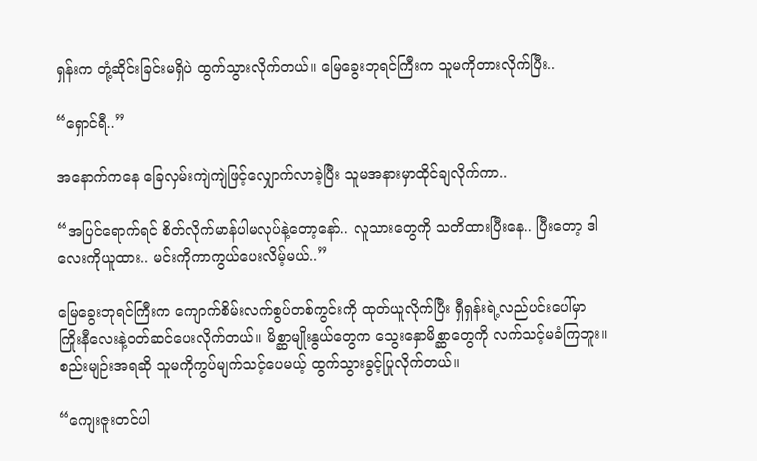ရှန်းက တုံ့ဆိုင်းခြင်းမရှိပဲ ထွက်သွားလိုက်တယ်။ မြေခွေးဘုရင်ကြီးက သူမကိုတားလိုက်ပြီး..

“ရှောင်ရီ..”

အနောက်ကနေ ခြေလှမ်းကျဲကျဲဖြင့်လျှောက်လာခဲ့ပြီး သူမအနားမှာထိုင်ချလိုက်ကာ..

“အပြင်ရောက်ရင် စိတ်လိုက်မာန်ပါမလုပ်နဲ့တော့နော်.. လူသားတွေကို သတိထားပြီးနေ.. ပြီးတော့ ဒါလေးကိုယူထား.. မင်းကိုကာကွယ်ပေးလိမ့်မယ်..”

မြေခွေးဘုရင်ကြီးက ကျောက်စိမ်းလက်စွပ်တစ်ကွင်းကို ထုတ်ယူလိုက်ပြီး ရှီရှန်းရဲ့လည်ပင်းပေါ်မှာ ကြိုးနီလေးနဲ့ဝတ်ဆင်ပေးလိုက်တယ်။ မိစ္ဆာမျိုးနွယ်တွေက သွေးနှောမိစ္ဆာတွေကို လက်သင့်မခံကြဘူး။ စည်းမျဉ်းအရဆို သူမကိုကွပ်မျက်သင့်ပေမယ့် ထွက်သွားခွင့်ပြုလိုက်တယ်။

“ကျေးဇူးတင်ပါ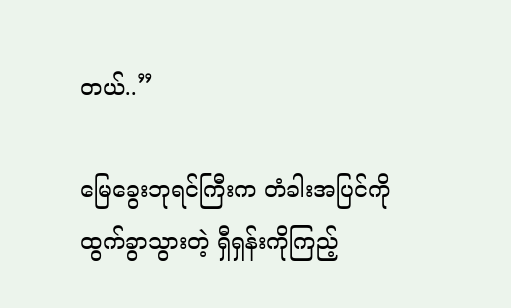တယ်..”

မြေခွေးဘုရင်ကြီးက တံခါးအပြင်ကိုထွက်ခွာသွားတဲ့ ရှီရှန်းကိုကြည့်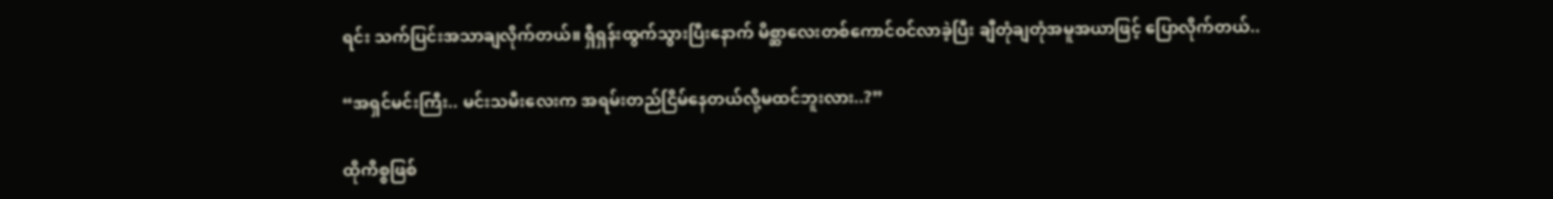ရင်း သက်ပြင်းအသာချလိုက်တယ်။ ရှီရှန်းထွက်သွားပြီးနောက် မိစ္ဆာလေးတစ်ကောင်ဝင်လာခဲ့ပြီး ချီတုံချတုံအမူအယာဖြင့် ပြောလိုက်တယ်..

“အရှင်မင်းကြီး.. မင်းသမီးလေးက အရမ်းတည်ငြိမ်နေတယ်လို့မထင်ဘူးလား..?”

ထိုကိစ္စဖြစ်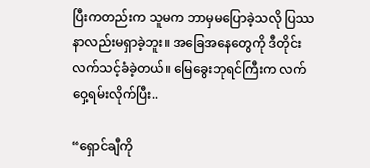ပြီးကတည်းက သူမက ဘာမှမပြောခဲ့သလို ပြဿနာလည်းမရှာခဲ့ဘူး။ အခြေအနေတွေကို ဒီတိုင်းလက်သင့်ခံခဲ့တယ်။ မြေခွေးဘုရင်ကြီးက လက်ဝှေ့ရမ်းလိုက်ပြီး..

“ရှောင်ချီကို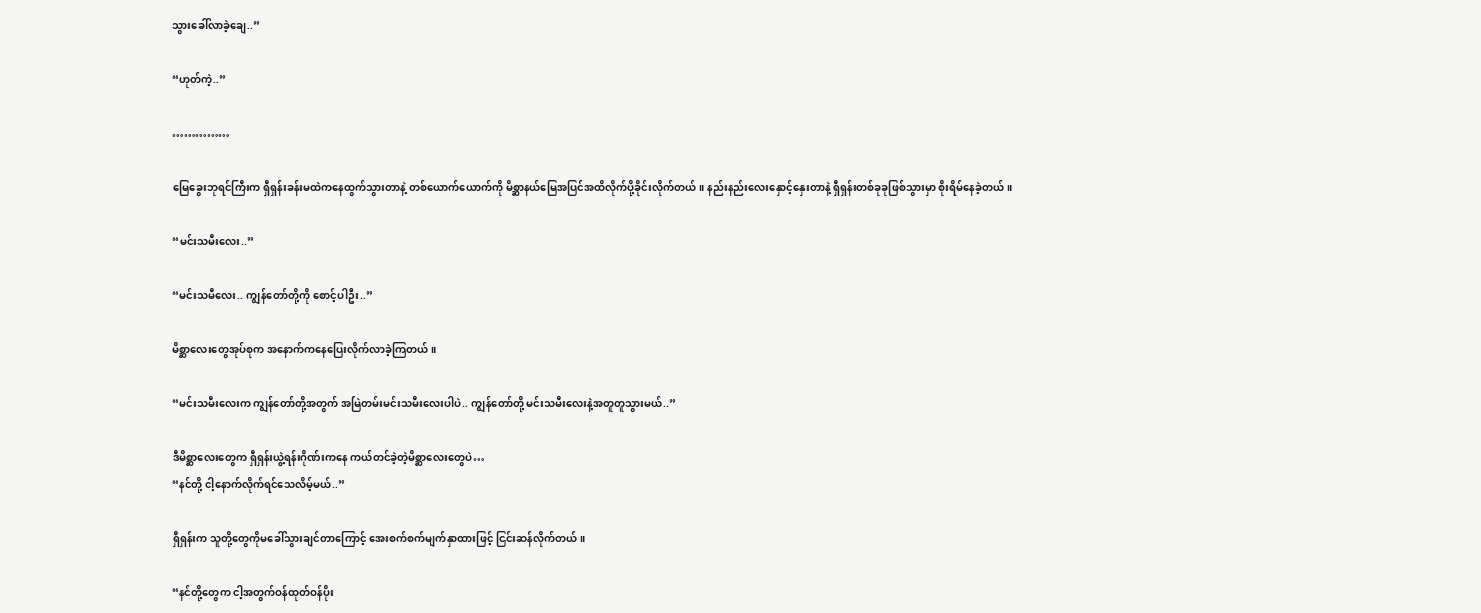သွားခေါ်လာခဲ့ချေ..”

“ဟုတ်ကဲ့..”

……………

မြေခွေးဘုရင်ကြီးက ရှီရှန်းခန်းမထဲကနေထွက်သွားတာနဲ့ တစ်ယောက်ယောက်ကို မိစ္ဆာနယ်မြေအပြင်အထိလိုက်ပို့ခိုင်းလိုက်တယ်။ နည်းနည်းလေးနှောင့်နှေးတာနဲ့ ရှီရှန်းတစ်ခုခုဖြစ်သွားမှာ စိုးရိမ်နေခဲ့တယ်။

“မင်းသမီးလေး..”

“မင်းသမီလေး.. ကျွန်တော်တို့ကို စောင့်ပါဦး..”

မိစ္ဆာလေးတွေအုပ်စုက အနောက်ကနေပြေးလိုက်လာခဲ့ကြတယ်။

“မင်းသမီးလေးက ကျွန်တော်တို့အတွက် အမြဲတမ်းမင်းသမီးလေးပါပဲ.. ကျွန်တော်တို့ မင်းသမီးလေးနဲ့အတူတူသွားမယ်..”

ဒီမိစ္ဆာလေးတွေက ရှီရှန်းယွဲ့ရန်းဂိုဏ်းကနေ ကယ်တင်ခဲ့တဲ့မိစ္ဆာလေးတွေပဲ…
“နင်တို့ ငါ့နောက်လိုက်ရင်သေလိမ့်မယ်..”

ရှီရှန်းက သူတို့တွေကိုမခေါ်သွားချင်တာကြောင့် အေးစက်စက်မျက်နှာထားဖြင့် ငြင်းဆန်လိုက်တယ်။

“နင်တို့တွေက ငါ့အတွက်ဝန်ထုတ်ဝန်ပိုး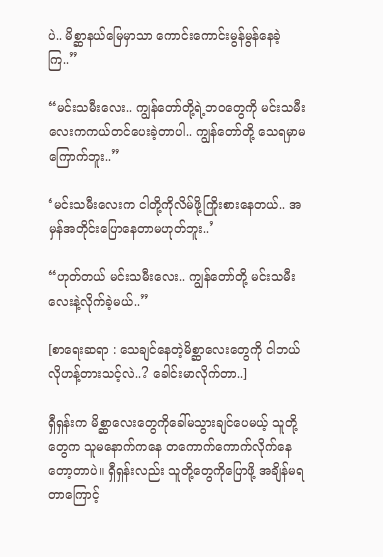ပဲ.. မိစ္ဆာနယ်မြေမှာသာ ကောင်းကောင်းမွန်မွန်နေခဲ့ကြ..”

“မင်းသမီးလေး.. ကျွန်တော်တို့ရဲ့ဘဝတွေကို မင်းသမီးလေးကကယ်တင်ပေးခဲ့တာပါ.. ကျွန်တော်တို့ သေရမှာမကြောက်ဘူး..”

‘မင်းသမီးလေးက ငါတို့ကိုလိမ်ဖို့ကြိုးစားနေတယ်.. အမှန်အတိုင်းပြောနေတာမဟုတ်ဘူး..’

“ဟုတ်တယ် မင်းသမီးလေး.. ကျွန်တော်တို့ မင်းသမီးလေးနဲ့လိုက်ခဲ့မယ်..”

[စာရေးဆရာ : သေချင်နေတဲ့မိစ္ဆာလေးတွေကို ငါဘယ်လိုဟန့်တားသင့်လဲ..? ခေါင်းမာလိုက်တာ..]

ရှီရှန်းက မိစ္ဆာလေးတွေကိုခေါ်မသွားချင်ပေမယ့် သူတို့တွေက သူမနောက်ကနေ တကောက်ကောက်လိုက်နေတော့တာပဲ။ ရှီရှန်းလည်း သူတို့တွေကိုပြောဖို့ အချိန်မရတာကြောင့်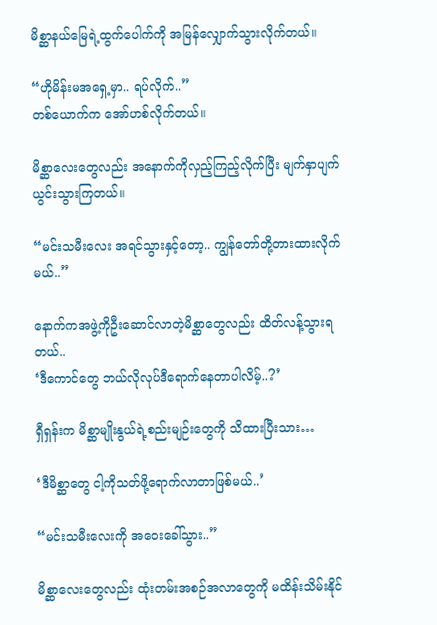မိစ္ဆာနယ်မြေရဲ့ထွက်ပေါက်ကို အမြန်လျှောက်သွားလိုက်တယ်။

“ဟိုမိန်းမအရှေ့မှာ.. ရပ်လိုက်..”
တစ်ယောက်က အော်ဟစ်လိုက်တယ်။

မိစ္ဆာလေးတွေလည်း အနောက်ကိုလှည့်ကြည့်လိုက်ပြီး မျက်နှာပျက်ယွင်းသွားကြတယ်။

“မင်းသမီးလေး အရင်သွားနှင့်တော့.. ကျွန်တော်တို့တားထားလိုက်မယ်..”

နောက်ကအဖွဲ့ကိုဦးဆောင်လာတဲ့မိစ္ဆာတွေလည်း ထိတ်လန့်သွားရတယ်..
‘ဒီကောင်တွေ ဘယ်လိုလုပ်ဒီရောက်နေတာပါလိမ့်..?’

ရှီရှန်းက မိစ္ဆာမျိုးနွယ်ရဲ့စည်းမျဉ်းတွေကို သိထားပြီးသား…

‘ဒီမိစ္ဆာတွေ ငါ့ကိုသတ်ဖို့ရောက်လာတာဖြစ်မယ်..’

“မင်းသမီးလေးကို အဝေးခေါ်သွား..”

မိစ္ဆာလေးတွေလည်း ထုံးတမ်းအစဉ်အလာတွေကို မထိန်းသိမ်းနိုင်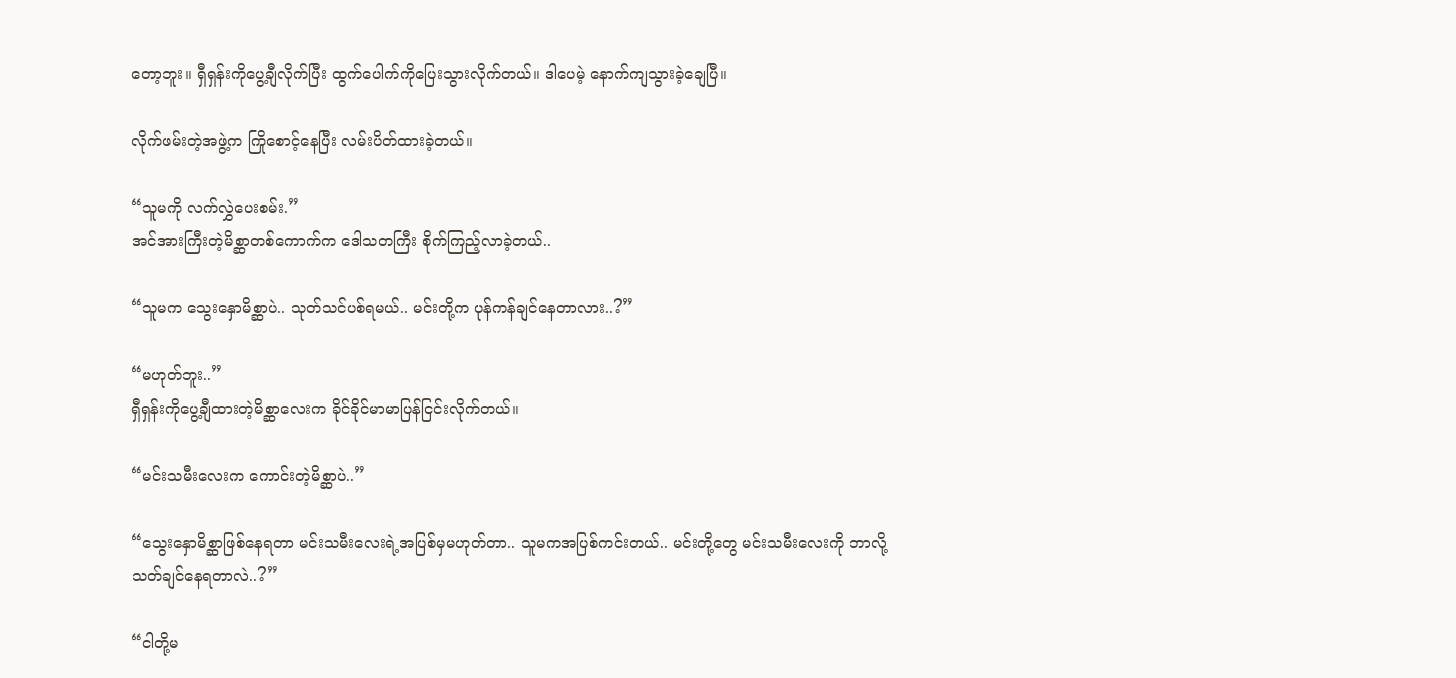တော့ဘူး။ ရှီရှန်းကိုပွေ့ချီလိုက်ပြီး ထွက်ပေါက်ကိုပြေးသွားလိုက်တယ်။ ဒါပေမဲ့ နောက်ကျသွားခဲ့ချေပြီ။

လိုက်ဖမ်းတဲ့အဖွဲ့က ကြိုစောင့်နေပြီး လမ်းပိတ်ထားခဲ့တယ်။

“သူမကို လက်လွှဲပေးစမ်း.”
အင်အားကြီးတဲ့မိစ္ဆာတစ်ကောက်က ဒေါသတကြီး စိုက်ကြည့်လာခဲ့တယ်..

“သူမက သွေးနှောမိစ္ဆာပဲ.. သုတ်သင်ပစ်ရမယ်.. မင်းတို့က ပုန်ကန်ချင်နေတာလား..?”

“မဟုတ်ဘူး..”
ရှီရှန်းကိုပွေ့ချီထားတဲ့မိစ္ဆာလေးက ခိုင်ခိုင်မာမာပြန်ငြင်းလိုက်တယ်။

“မင်းသမီးလေးက ကောင်းတဲ့မိစ္ဆာပဲ..”

“သွေးနှောမိစ္ဆာဖြစ်နေရတာ မင်းသမီးလေးရဲ့အပြစ်မှမဟုတ်တာ.. သူမကအပြစ်ကင်းတယ်.. မင်းတို့တွေ မင်းသမီးလေးကို ဘာလို့သတ်ချင်နေရတာလဲ..?”

“ငါတို့မ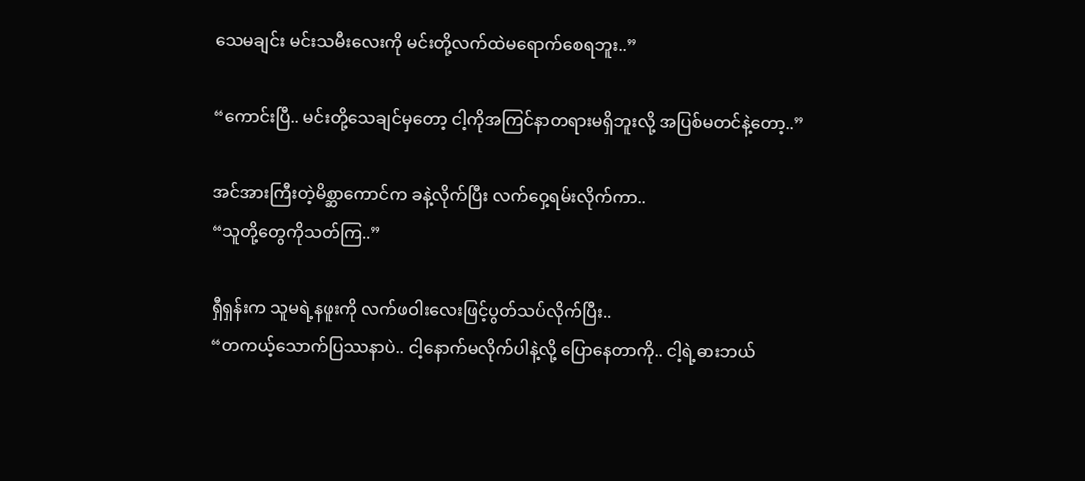သေမချင်း မင်းသမီးလေးကို မင်းတို့လက်ထဲမရောက်စေရဘူး..”

“ကောင်းပြီ.. မင်းတို့သေချင်မှတော့ ငါ့ကိုအကြင်နာတရားမရှိဘူးလို့ အပြစ်မတင်နဲ့တော့..”

အင်အားကြီးတဲ့မိစ္ဆာကောင်က ခနဲ့လိုက်ပြီး လက်ဝှေ့ရမ်းလိုက်ကာ..
“သူတို့တွေကိုသတ်ကြ..”

ရှီရှန်းက သူမရဲ့နဖူးကို လက်ဖဝါးလေးဖြင့်ပွတ်သပ်လိုက်ပြီး..
“တကယ့်သောက်ပြဿနာပဲ.. ငါ့နောက်မလိုက်ပါနဲ့လို့ ပြောနေတာကို.. ငါ့ရဲ့ဓားဘယ်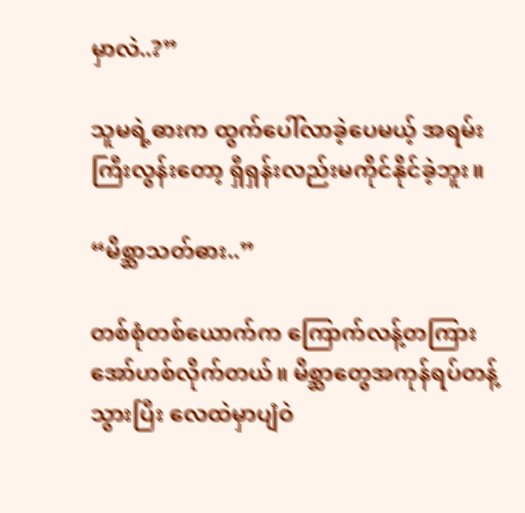မှာလဲ..?”

သူမရဲ့ဓားက ထွက်ပေါ်လာခဲ့ပေမယ့် အရမ်းကြီးလွန်းတော့ ရှီရှန်းလည်းမကိုင်နိုင်ခဲ့ဘူး။

“မိစ္ဆာသတ်ဓား..”

တစ်စုံတစ်ယောက်က ကြောက်လန့်တကြားအော်ဟစ်လိုက်တယ်။ မိစ္ဆာတွေအကုန်ရပ်တန့်သွားပြီး လေထဲမှာပျံဝဲ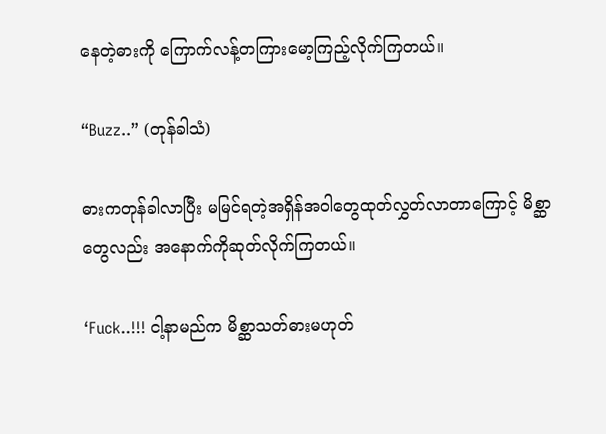နေတဲ့ဓားကို ကြောက်လန့်တကြားမော့ကြည့်လိုက်ကြတယ်။

“Buzz..” (တုန်ခါသံ)

ဓားကတုန်ခါလာပြီး မမြင်ရတဲ့အရှိန်အဝါတွေထုတ်လွှတ်လာတာကြောင့် မိစ္ဆာတွေလည်း အနောက်ကိုဆုတ်လိုက်ကြတယ်။

‘Fuck..!!! ငါ့နာမည်က မိစ္ဆာသတ်ဓားမဟုတ်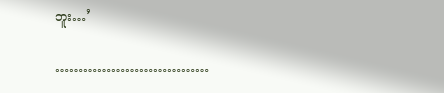ဘူး…’

……………………………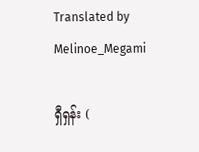Translated by Melinoe_Megami

ရှီရှန်း (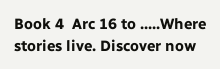Book 4  Arc 16 to .....Where stories live. Discover now